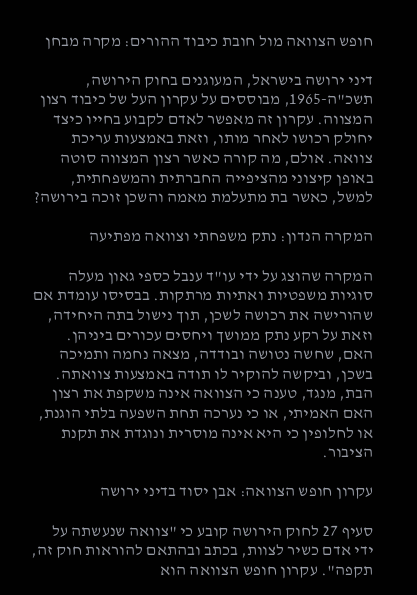חופש הצוואה מול חובת כיבוד ההורים: מקרה מבחן

דיני ירושה בישראל, המעוגנים בחוק הירושה, תשכ"ה-1965, מבוססים על עקרון העל של כיבוד רצון המצווה. עקרון זה מאפשר לאדם לקבוע בחייו כיצד יחולק רכושו לאחר מותו, וזאת באמצעות עריכת צוואה. אולם, מה קורה כאשר רצון המצווה סוטה באופן קיצוני מהציפייה החברתית והמשפחתית, למשל, כאשר בת מתעלמת מאמה והשכן זוכה בירושה?

המקרה הנדון: נתק משפחתי וצוואה מפתיעה

המקרה שהוצג על ידי עו"ד ענבל כספי גאון מעלה סוגיות משפטיות ואתיות מרתקות. בבסיסו עומדת אם שהורישה את רכושה לשכן, תוך נישול בתה היחידה, וזאת על רקע נתק ממושך ויחסים עכורים ביניהן. האם, שחשה נטושה ובודדה, מצאה נחמה ותמיכה בשכן, וביקשה להוקיר לו תודה באמצעות צוואתה. הבת, מנגד, טענה כי הצוואה אינה משקפת את רצון האם האמיתי, או כי נערכה תחת השפעה בלתי הוגנת, או לחלופין כי היא אינה מוסרית ונוגדת את תקנת הציבור.

עקרון חופש הצוואה: אבן יסוד בדיני ירושה

סעיף 27 לחוק הירושה קובע כי "צוואה שנעשתה על ידי אדם כשיר לצוות, בכתב ובהתאם להוראות חוק זה, תקפה". עקרון חופש הצוואה הוא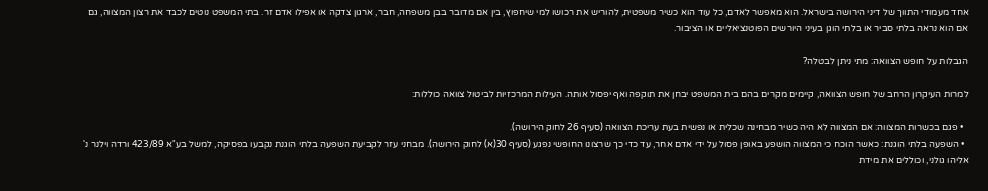אחד מעמודי התווך של דיני הירושה בישראל. הוא מאפשר לאדם, כל עוד הוא כשיר משפטית, להוריש את רכושו למי שיחפוץ, בין אם מדובר בבן משפחה, חבר, ארגון צדקה או אפילו אדם זר. בתי המשפט נוטים לכבד את רצון המצווה, גם אם הוא נראה בלתי סביר או בלתי הוגן בעיני היורשים הפוטנציאליים או הציבור.

הגבלות על חופש הצוואה: מתי ניתן לבטלה?

למרות העיקרון הרחב של חופש הצוואה, קיימים מקרים בהם בית המשפט יבחן את תוקפה ואף יפסול אותה. העילות המרכזיות לביטול צוואה כוללות:

  • פגם בכשרות המצווה: אם המצווה לא היה כשיר מבחינה שכלית או נפשית בעת עריכת הצוואה (סעיף 26 לחוק הירושה).
  • השפעה בלתי הוגנת: כאשר הוכח כי המצווה הושפע באופן פסול על ידי אדם אחר, עד כדי כך שרצונו החופשי נפגע (סעיף 30(א) לחוק הירושה). מבחני עזר לקביעת השפעה בלתי הוגנת נקבעו בפסיקה, למשל בע"א 423/89 ורדה וילנר נ' אליהו גולני, וכוללים את מידת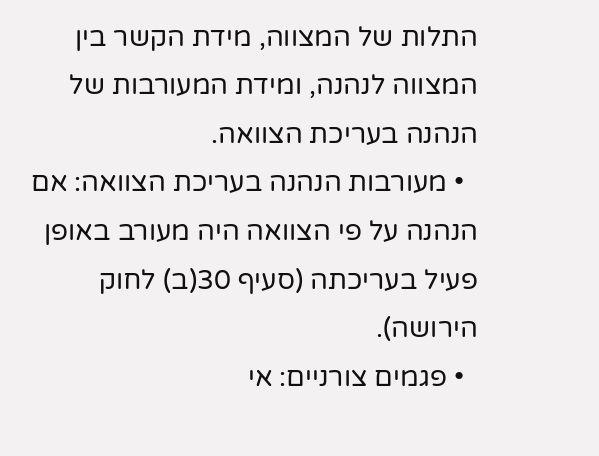התלות של המצווה, מידת הקשר בין המצווה לנהנה, ומידת המעורבות של הנהנה בעריכת הצוואה.
  • מעורבות הנהנה בעריכת הצוואה: אם הנהנה על פי הצוואה היה מעורב באופן פעיל בעריכתה (סעיף 30(ב) לחוק הירושה).
  • פגמים צורניים: אי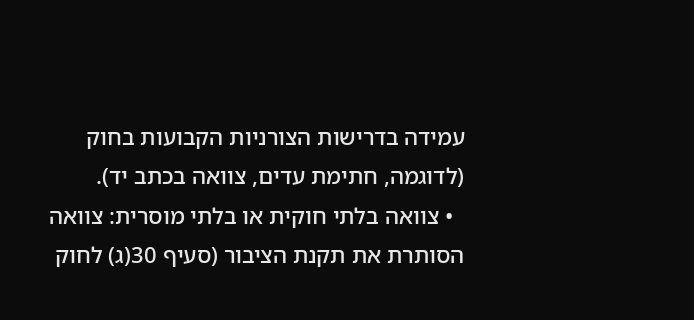עמידה בדרישות הצורניות הקבועות בחוק (לדוגמה, חתימת עדים, צוואה בכתב יד).
  • צוואה בלתי חוקית או בלתי מוסרית: צוואה הסותרת את תקנת הציבור (סעיף 30(ג) לחוק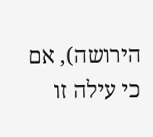הירושה), אם כי עילה זו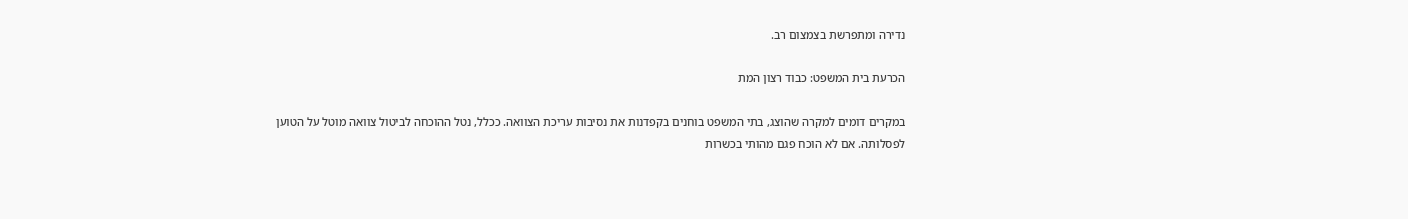נדירה ומתפרשת בצמצום רב.

הכרעת בית המשפט: כבוד רצון המת

במקרים דומים למקרה שהוצג, בתי המשפט בוחנים בקפדנות את נסיבות עריכת הצוואה. ככלל, נטל ההוכחה לביטול צוואה מוטל על הטוען לפסלותה. אם לא הוכח פגם מהותי בכשרות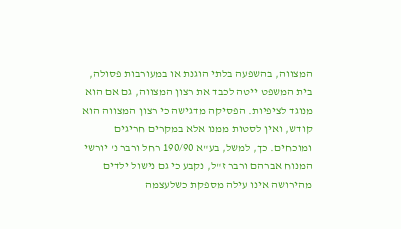המצווה, בהשפעה בלתי הוגנת או במעורבות פסולה, בית המשפט ייטה לכבד את רצון המצווה, גם אם הוא מנוגד לציפיות. הפסיקה מדגישה כי רצון המצווה הוא קודש, ואין לסטות ממנו אלא במקרים חריגים ומוכחים. כך, למשל, בע"א 190/90 רחל ורבר נ' יורשי המנוח אברהם ורבר ז"ל, נקבע כי גם נישול ילדים מהירושה אינו עילה מספקת כשלעצמה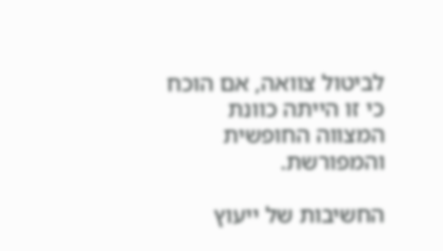לביטול צוואה, אם הוכח כי זו הייתה כוונת המצווה החופשית והמפורשת.

החשיבות של ייעוץ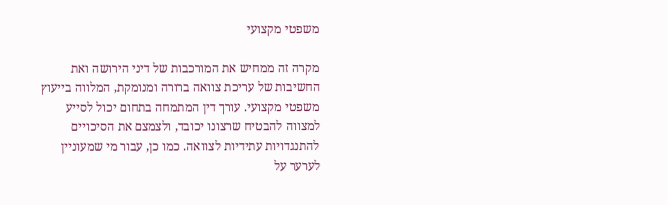משפטי מקצועי

מקרה זה ממחיש את המורכבות של דיני הירושה ואת החשיבות של עריכת צוואה ברורה ומנומקת, המלווה בייעוץ משפטי מקצועי. עורך דין המתמחה בתחום יכול לסייע למצווה להבטיח שרצונו יכובד, ולצמצם את הסיכויים להתנגדויות עתידיות לצוואה. כמו כן, עבור מי שמעוניין לערער על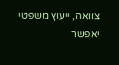צוואה, ייעוץ משפטי יאפשר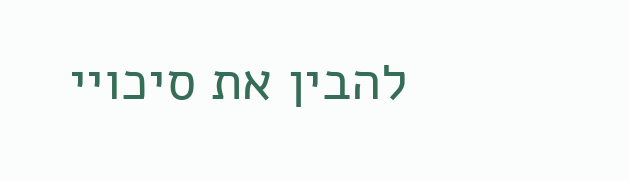להבין את סיכויי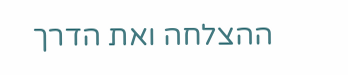ההצלחה ואת הדרך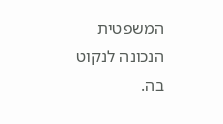המשפטית הנכונה לנקוט בה.